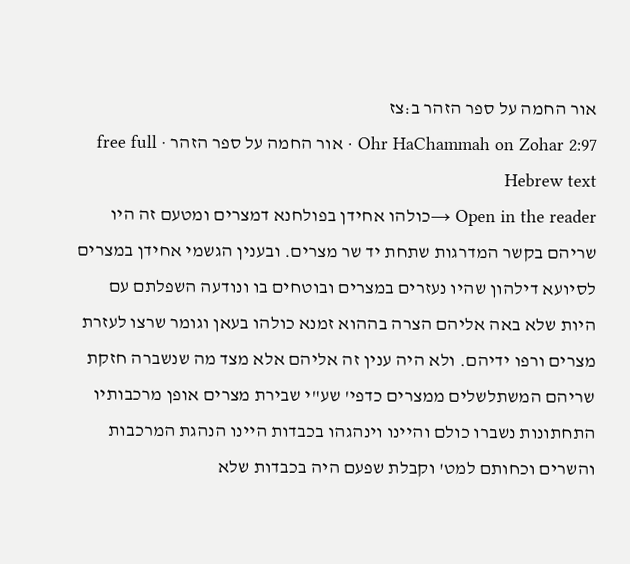אור החמה על ספר הזהר ב:צז
Ohr HaChammah on Zohar 2:97 · אור החמה על ספר הזהר · free full Hebrew text
Open in the reader →כולהו אחידן בפולחנא דמצרים ומטעם זה היו שריהם בקשר המדרגות שתחת יד שר מצרים. ובענין הגשמי אחידן במצרים לסיועא דילהון שהיו נעזרים במצרים ובוטחים בו ונודעה השפלתם עם היות שלא באה אליהם הצרה בההוא זמנא כולהו בעאן וגומר שרצו לעזרת מצרים ורפו ידיהם. ולא היה ענין זה אליהם אלא מצד מה שנשברה חזקת שריהם המשתלשלים ממצרים כדפי' שע"י שבירת מצרים אופן מרכבותיו התחתונות נשברו כולם והיינו וינהגהו בכבדות היינו הנהגת המרכבות והשרים וכחותם למט' וקבלת שפעם היה בכבדות שלא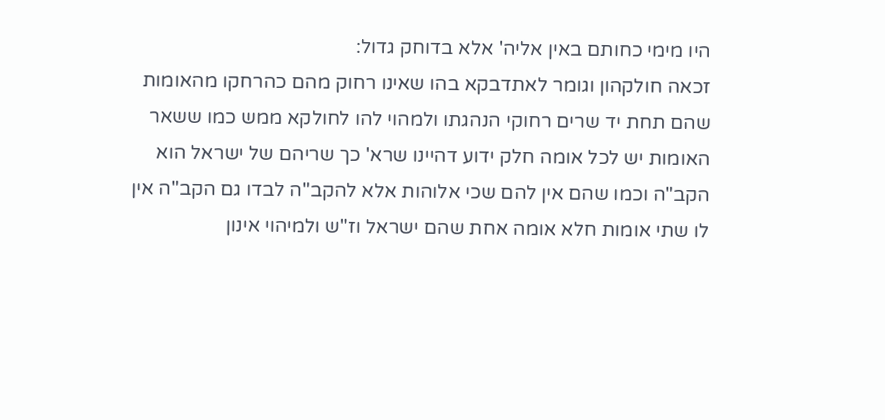היו מימי כחותם באין אליה' אלא בדוחק גדול:
זכאה חולקהון וגומר לאתדבקא בהו שאינו רחוק מהם כהרחקו מהאומות שהם תחת יד שרים רחוקי הנהגתו ולמהוי להו לחולקא ממש כמו ששאר האומות יש לכל אומה חלק ידוע דהיינו שרא' כך שריהם של ישראל הוא הקב"ה וכמו שהם אין להם שכי אלוהות אלא להקב"ה לבדו גם הקב"ה אין לו שתי אומות חלא אומה אחת שהם ישראל וז"ש ולמיהוי אינון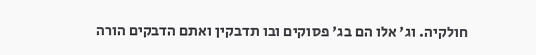חולקיה. וג' אלו הם בג' פסוקים ובו תדבקין ואתם הדבקים הורה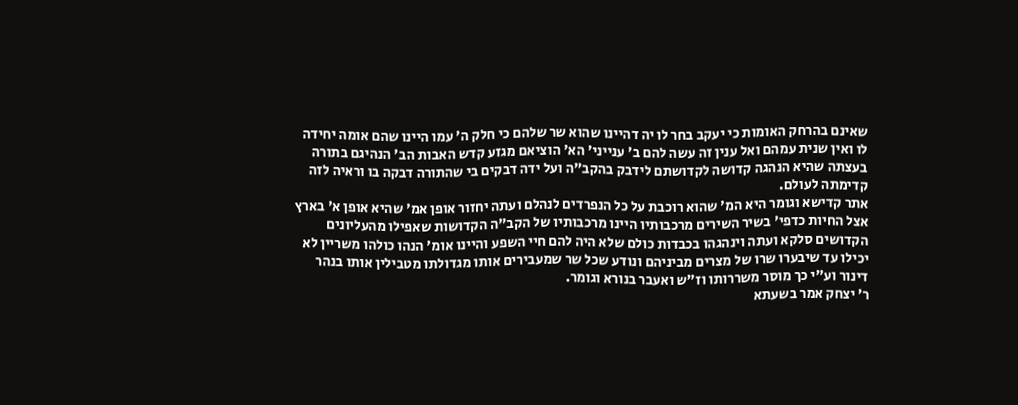שאינם בהרחק האומות כי יעקב בחר לו יה דהיינו שהוא שר שלהם כי חלק ה' עמו היינו שהם אומה יחידה לו ואין שנית עמהם ואל ענין זה עשה להם ב' ענייני' הא' הוציאם מגזע קדש האבות הב' הנהיגם בתורה בעצתה שהיא הנהגה קדושה לקדושתם לידבק בהקב"ה ועל ידה דבקים בי שהתורה דבקה בו וראיה לזה קדימתה לעולם.
אתר קדישא וגומר היא המ' שהוא רוכבת על כל הנפרדים לנהלם ועתה יחזור אופן אמ' שהיא אופן א' בארץ אצל החיות כדפי' בשיר השירים מרכבותיו היינו מרכבותיו של הקב"ה הקדושות שאפילו מהעליונים הקדושים סלקא ועתה וינהגהו בכבדות כולם שלא היה להם חיי השפע והיינו אומ' הנהו כולהו משריין לא יכילו עד שיבערו שרו של מצרים מביניהם ונודע שכל שר שמעבירים אותו מגדולתו מטבילין אותו בנהר דינור וע"י כך מוסר משררותו וז"ש ואעבר בנורא וגומר.
ר' יצחק אמר בשעתא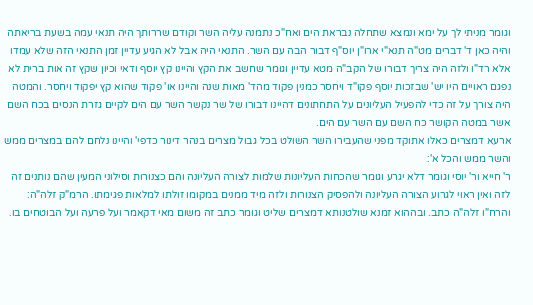וגומר מניתי לך על ימא ונמצא שתחלה נבראת הים ואח"כ נתמנה עליה השר וקודם שררותך היה תנאי עמה בשעת בריאתה והיה כאן ד' דברים מט"ה תנא"י ארו"ן יוס"ף דבור הבה עם השר. התנאי היה אבל לא הגיע עדיין זמן התנאי הזה שלא עמדו אלא רד"ו ולזה היה צריך דבורו של הקב"ה מטא עדיין וגומר שחשב את הקץ והיינו קץ יוסף ודאי וכיון שקץ זה אות ברית לא נפגם ראויים היו יש' שבזכות יוסף פקו"ד ויחסר כמנין פקוד מהד' מאות שנה והיינו או' פקוד שהוא קץ יפקוד ויחסר. והמטה היה צורך על זה כדי להפעיל העליונים על התחתונים דהיינו דבורו של שר נקשר השר עם הים לקיים גזרת הנסים בכח השם אשר במטה הקושר כח השם עם השר עם הים.
ארעא דמצרים כאלו אתוקד מפני שהעבירו השר השולט בכל גבול מצרים בנהר דינור כדפי' והיינו נלחם להם במצרים ממש והשר ממש והכל א':
ר' חייא ור' יוסי וגומר דלא יגרע וגומר שהכחות העליונות שלמות לצורה העליונה והם כצנורות וסילוני המעין שהם נותנים זה לזה ואין ראוי לגרוע הצורה העליונה ולהפסיק הצנורות ולזה מיד ממנים במקומו זולתו למלאות פגימתו. הרמ"ק זלה"ה:
והרח"ו זלה"ה כתב. ובההוא זמנא שולטנותא דמצרים שליט וגומר כתב זה משום מאי דקאמר ועל פרעה ועל הבוטחים בו.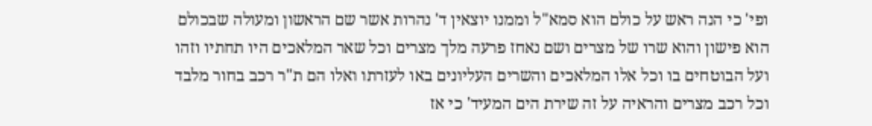ופי' כי הנה ראש על כולם הוא סמא"ל וממנו יוצאין ד' נהרות אשר שם הראשון ומעולה שבכולם הוא פישון והוא שרו של מצרים ושם נאחז פרעה מלך מצרים וכל שאר המלאכים היו תחתיו וזהו ועל הבוטחים בו וכל אלו המלאכים והשרים העליונים באו לעזרתו ואלו הם ת"ר רכב בחור מלבד וכל רכב מצרים והראיה על זה שירת הים המעיד' כי אז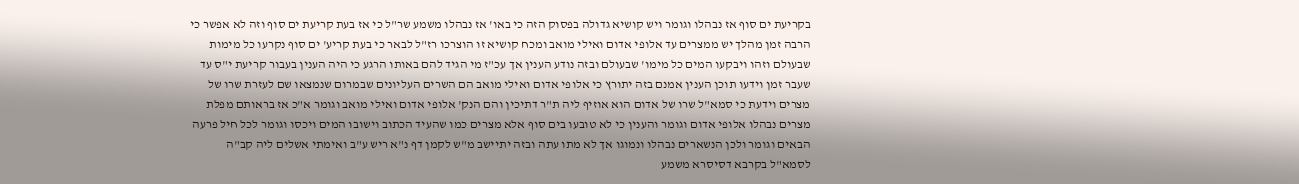בקריעת ים סוף אז נבהלו וגומר ויש קושיא גדולה בפסוק הזה כי באו' אז נבהלו משמע שר"ל כי אז בעת קריעת ים סוף וזה לא אפשר כי הרבה זמן מהלך יש ממצרים עד אלופי אדום ואילי מואב ומכח קושיא זו הוצרכו רז"ל לבאר כי בעת קריע' ים סוף נקרעו כל מימות שבעולם וזהו ויבקעו המים כל מימו' שבעולם ובזה נודע הענין אך עכ"ז מי הגיד להם באותו הרגע כי היה הענין בעבור קריעת י"ס עד שעבר זמן וידעו תוכן הענין אמנם בזה יתורץ כי אלופי אדום ואילי מואב הם השרים העליונים שבמרום שנמצאו שם לעזרת שרו של מצרים וידעת כי סמא"ל שרו של אדום הוא אוזיף ליה ת"ר דתיכין והם הנק' אלופי אדום ואילי מואב וגומר א"כ אז בראותם מפלת מצרים נבהלו אלופי אדום וגומר והענין כי לא טובעו בים סוף אלא מצרים כמו שהעיד הכתוב וישובו המים ויכסו וגומר לכל חיל פרעה הבאים וגומר ולכן הנשארים נבהלו ונמוגו אך לא מתו עתה ובזה יתיישב מ"ש לקמן דף נ"א ריש ע"ב ואימתי אשלים ליה קב"ה לסמא"ל בקרבא דסיסרא משמע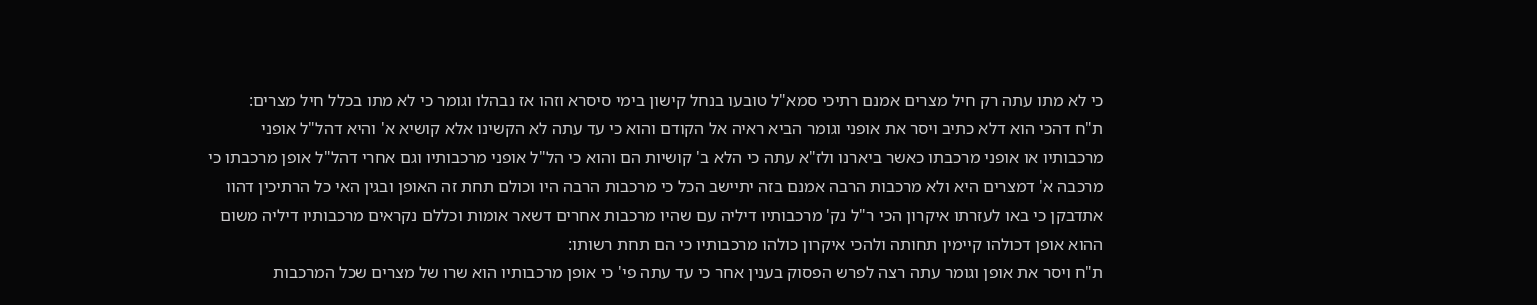כי לא מתו עתה רק חיל מצרים אמנם רתיכי סמא"ל טובעו בנחל קישון בימי סיסרא וזהו אז נבהלו וגומר כי לא מתו בכלל חיל מצרים:
ת"ח דהכי הוא דלא כתיב ויסר את אופני וגומר הביא ראיה אל הקודם והוא כי עד עתה לא הקשינו אלא קושיא א' והיא דהל"ל אופני מרכבותיו או אופני מרכבתו כאשר ביארנו ולז"א עתה כי הלא ב' קושיות הם והוא כי הל"ל אופני מרכבותיו וגם אחרי דהל"ל אופן מרכבתו כי מרכבה א' דמצרים היא ולא מרכבות הרבה אמנם בזה יתיישב הכל כי מרכבות הרבה היו וכולם תחת זה האופן ובגין האי כל הרתיכין דהוו אתדבקן כי באו לעזרתו איקרון הכי ר"ל נק' מרכבותיו דיליה עם שהיו מרכבות אחרים דשאר אומות וכללם נקראים מרכבותיו דיליה משום ההוא אופן דכולהו קיימין תחותה ולהכי איקרון כולהו מרכבותיו כי הם תחת רשותו:
ת"ח ויסר את אופן וגומר עתה רצה לפרש הפסוק בענין אחר כי עד עתה פי' כי אופן מרכבותיו הוא שרו של מצרים שכל המרכבות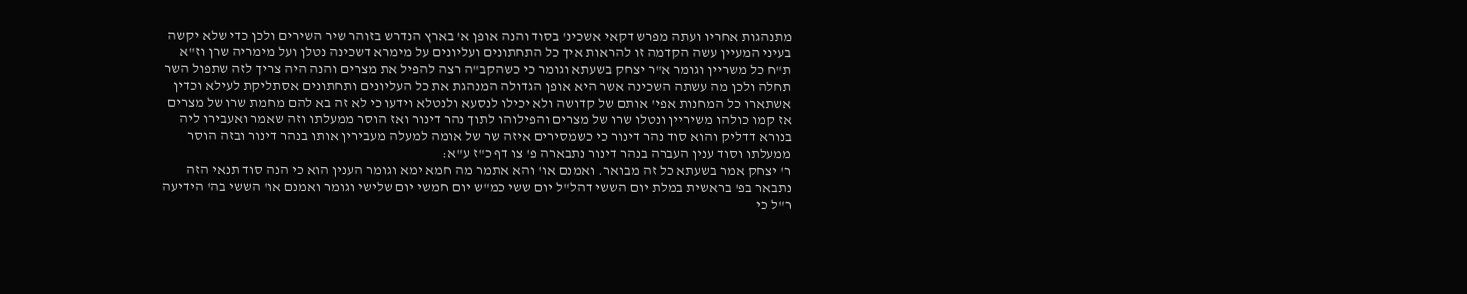מתנהגות אחריו ועתה מפרש דקאי אשכינ' בסוד והנה אופן א' בארץ הנדרש בזוהר שיר השירים ולכן כדי שלא יקשה בעיני המעיין עשה הקדמה זו להראות איך כל התחתונים ועליונים על מימרא דשכינה נטלן ועל מימריה שרן וז"א ת"ח כל משריין וגומר א"ר יצחק בשעתא וגומר כי כשהקב"ה רצה להפיל את מצרים והנה היה צריך לזה שתפול השר תחלה ולכן מה עשתה השכינה אשר היא אופן הגדולה המנהגת את כל העליונים ותחתונים אסתליקת לעילא וכדין אשתארו כל המחנות אפי' אותם של קדושה ולא יכילו לנסעא ולנטלא וידעו כי לא זה בא להם מחמת שרו של מצרים אז קמו כולהו משיריין ונטלו שרו של מצרים והפילוהו לתוך נהר דינור ואז הוסר ממעלתו וזה שאמר ואעבירו ליה בנורא דדליק והוא סוד נהר דינור כי כשמסירים איזה שר של אומה למעלה מעבירין אותו בנהר דינור ובזה הוסר ממעלתו וסוד ענין העברה בנהר דינור נתבארה פ' צו דף כ"ז ע"א:
ר' יצחק אמר בשעתא כל זה מבואר. ואמנם או' והא אתמר מה חמא ימא וגומר הענין הוא כי הנה סוד תנאי הזה נתבאר בפ' בראשית במלת יום הששי דהל"ל יום ששי כמ"ש יום חמשי יום שלישי וגומר ואמנם או' הששי בה' הידיעה ר"ל כי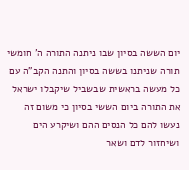יום הששה בסיון שבו ניתנה התורה ה' חומשי תורה שניתנו בששה בסיון והתנה הקב"ה עם כל מעשה בראשית שבשביל שיקבלו ישראל את התורה ביום הששי בסיון כי משום זה נעשו להם כל הנסים ההם ושיקרע הים ושיחזור לדם ושאר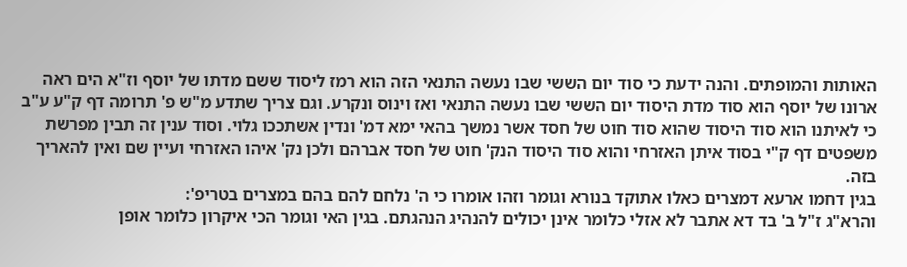האותות והמופתים. והנה ידעת כי סוד יום הששי שבו נעשה התנאי הזה הוא רמז ליסוד ששם מדתו של יוסף וז"א הים ראה ארונו של יוסף הוא סוד מדת היסוד יום הששי שבו נעשה התנאי ואז וינוס ונקרע. וגם צריך שתדע מ"ש פ' תרומה דף ק"ע ע"ב כי לאיתנו הוא סוד היסוד שהוא סוד חוט של חסד אשר נמשך בהאי ימא דמ' ונדין אשתככו גלוי. וסוד ענין זה תבין מפרשת משפטים דף ק"י בסוד איתן האזרחי והוא סוד היסוד הנק' חוט של חסד אברהם ולכן נק' איהו האזרחי ועיין שם ואין להאריך בזה.
בגין דחמו ארעא דמצרים כאלו אתוקד בנורא וגומר וזהו אומרו כי ה' נלחם להם בהם במצרים בטריפ':
והרא"ג ז"ל ב' בד דא אתבר לא אזלי כלומר אינן יכולים להנהיג הנהגתם. בגין האי וגומר הכי איקרון כלומר אופן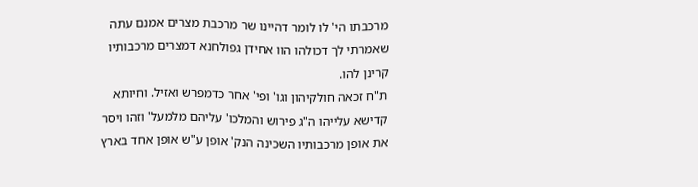מרכבתו הי' לו לומר דהיינו שר מרכבת מצרים אמנם עתה שאמרתי לך דכולהו הוו אחידן גפולחנא דמצרים מרכבותיו קרינן להו.
ת"ח זכאה חולקיהון וגו' ופי' אחר כדמפרש ואזיל. וחיותא קדישא עלייהו ה"ג פירוש והמלכו' עליהם מלמעל' וזהו ויסר את אופן מרכבותיו השכינה הנק' אופן ע"ש אופן אחד בארץ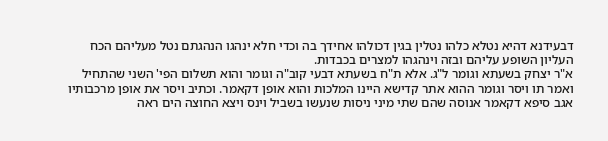דבעידנא דהיא נטלא כלהו נטלין בגין דכולהו אחידך בה וכדי חלא ינהגו הנהגתם נטל מעליהם הכח העליון השופע עליהם ובזה וינהגהו למצרים בכבדות.
א"ר יצחק בשעתא וגומר ל"ג. אלא ת"ח בשעתא דבעי קוב"ה וגומר והוא תשלום הפי' השני שהתחיל ואמר תו ויסר וגומר ההוא אתר קדישא היינו המלכות והוא אופן דקאמר. וכתיב ויסר את אופן מרכבותיו אגב סיפא דקאמר אנוסה שהם שתי מיני ניסות שנעשו בשביל וינס ויצא החוצה הים ראה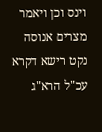וינס וכן ויאמר מצרים אנוסה נקט רישא דקרא עכ"ל הרא"ג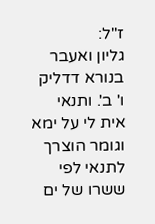ז"ל:
גליון ואעבר בנורא דדליק ו' ב'. ותנאי אית לי על ימא וגומר הוצרך לתנאי לפי ששרו של ים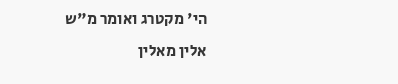הי' מקטרג ואומר מ"ש אלין מאלין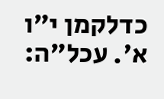כדלקמן י"ו א'. עכל"ה: